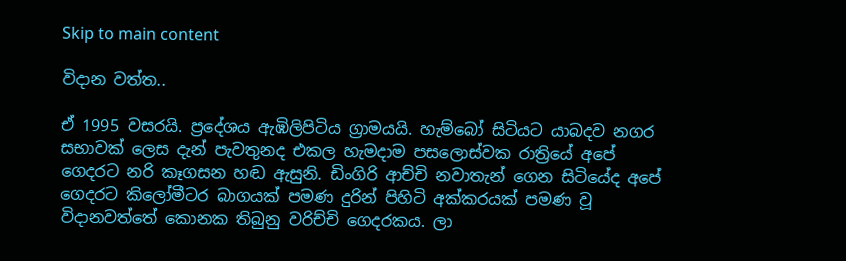Skip to main content

විදාන වත්ත..

ඒ 1995 වසරයි. ප්‍රදේශය ඇඹිලිපිටිය ග්‍රාමයයි. හැම්බෝ සිටියට යාබදව නගර සභාවක් ලෙස දැන් පැවතුනද එකල හැමදාම පසලොස්වක රාත්‍රියේ අපේ ගෙදරට නරි කෑගසන හඬ ඇසුනි. ඩිංගිරි ආච්චි නවාතැන් ගෙන සිටියේද අපේ ගෙදරට කිලෝමීටර බාගයක් පමණ දුරින් පිහිටි අක්කරයක් පමණ වූ විදානවත්තේ කොනක තිබුනු වරිච්චි ගෙදරකය. ලා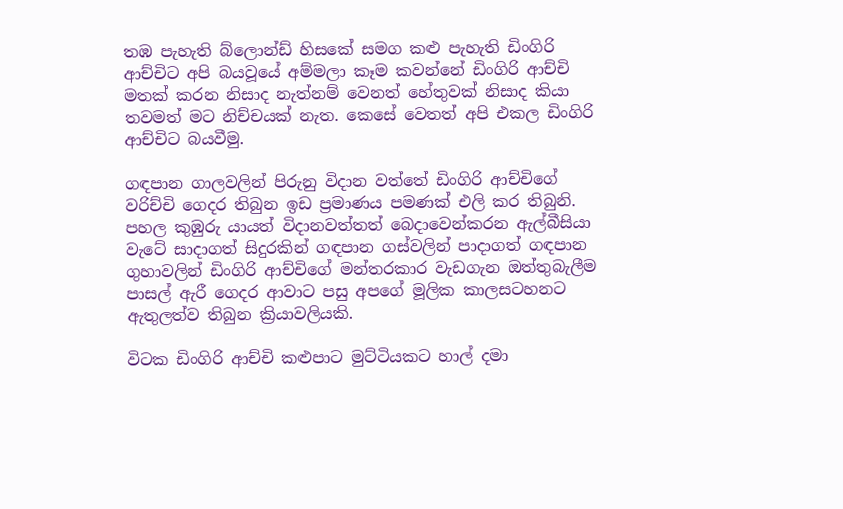තඹ පැහැති බ්ලොන්ඩ් හිසකේ සමග කළු පැහැති ඩිංගිරි ආච්චිට අපි බයවූයේ අම්මලා කෑම කවන්නේ ඩිංගිරි ආච්චි මතක් කරන නිසාද නැත්නම් වෙනත් හේතුවක් නිසාද කියා තවමත් මට නිච්චයක් නැත. කෙසේ වෙතත් අපි එකල ඩිංගිරි ආච්චිට බයවීමු.

ගඳපාන ගාලවලින් පිරුනු විදාන වත්තේ ඩිංගිරි ආච්චිගේ වරිච්චි ගෙදර තිබුන ඉඩ ප්‍රමාණය පමණක් එලි කර තිබුනි. පහල කුඹුරු යායත් විදානවත්තත් බෙදාවෙන්කරන ඇල්බීසියා වැටේ සාදාගත් සිදුරකින් ගඳපාන ගස්වලින් පාදාගත් ගඳපාන ගුහාවලින් ඩිංගිරි ආච්චිගේ මන්තරකාර වැඩගැන ඔත්තුබැලීම පාසල් ඇරී ගෙදර ආවාට පසු අපගේ මූලික කාලසටහනට ඇතුලත්ව තිබුන ක්‍රියාවලියකි.

විටක ඩිංගිරි ආච්චි කළුපාට මුට්ටියකට හාල් දමා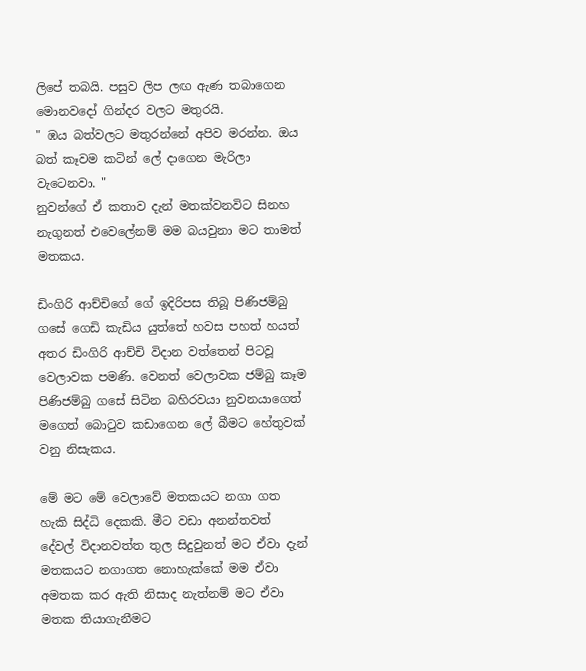ලිපේ තබයි. පසුව ලිප ලඟ ඇණ තබාගෙන මොනවදෝ ගින්දර වලට මතුරයි.
" ඹය බත්වලට මතුරන්නේ අපිව මරන්න. ඔය බත් කෑවම කටින් ලේ දාගෙන මැරිලා වැටෙනවා. "
නුවන්ගේ ඒ කතාව දැන් මතක්වනවිට සිනහ නැගුනත් එවෙලේනම් මම බයවුනා මට තාමත් මතකය.

ඩිංගිරි ආච්චිගේ ගේ ඉදිරිපස තිබූ පිණිජම්බු ගසේ ගෙඩි කැඩිය යුත්තේ හවස පහත් හයත් අතර ඩිංගිරි ආච්චි විදාන වත්තෙන් පිටවූ වෙලාවක පමණි. වෙනත් වෙලාවක ජම්බු කෑම පිණිජම්බු ගසේ සිටින බහිරවයා නුවනයාගෙත් මගෙත් බොටුව කඩාගෙන ලේ බීමට හේතුවක් වනු නිසැකය.

මේ මට මේ වෙලාවේ මතකයට නගා ගත හැකි සිද්ධි දෙකකි. මීට වඩා අනන්තවත් දේවල් විදානවත්ත තුල සිදුවුනත් මට ඒවා දැන් මතකයට නගාගත නොහැක්කේ මම ඒවා අමතක කර ඇති නිසාද නැත්නම් මට ඒවා මතක තියාගැනීමට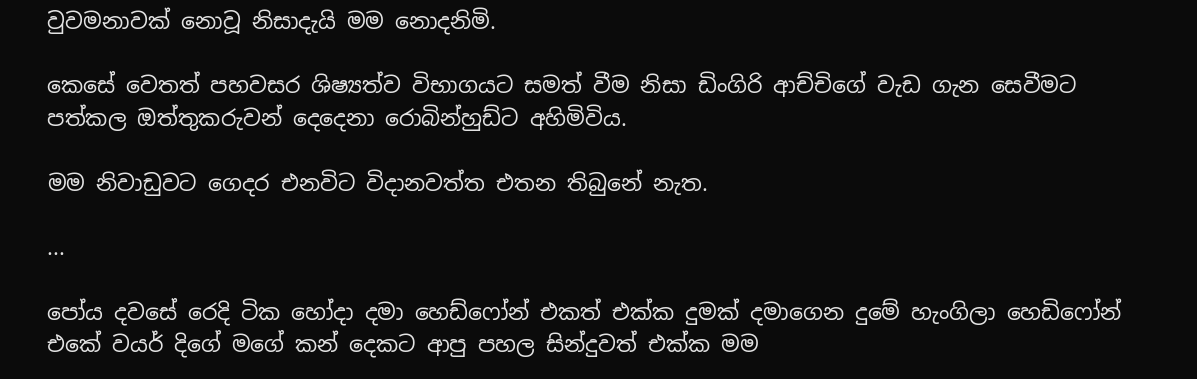වුවමනාවක් නොවූ නිසාදැයි මම නොදනිමි.

කෙසේ වෙතත් පහවසර ශිෂ්‍යත්ව විභාගයට සමත් වීම නිසා ඩිංගිරි ආච්චිගේ වැඩ ගැන සෙවීමට පත්කල ඔත්තුකරුවන් දෙදෙනා රොබින්හුඩ්ට අහිමිවිය.

මම නිවාඩුවට ගෙදර එනවිට විදානවත්ත එතන තිබුනේ නැත.

...

පෝය දවසේ රෙදි ටික හෝදා දමා හෙඩ්ෆෝන් එකත් එක්ක දුමක් දමාගෙන දුමේ හැංගිලා හෙඩිෆෝන් එකේ වයර් දිගේ මගේ කන් දෙකට ආපු පහල සින්දුවත් එක්ක මම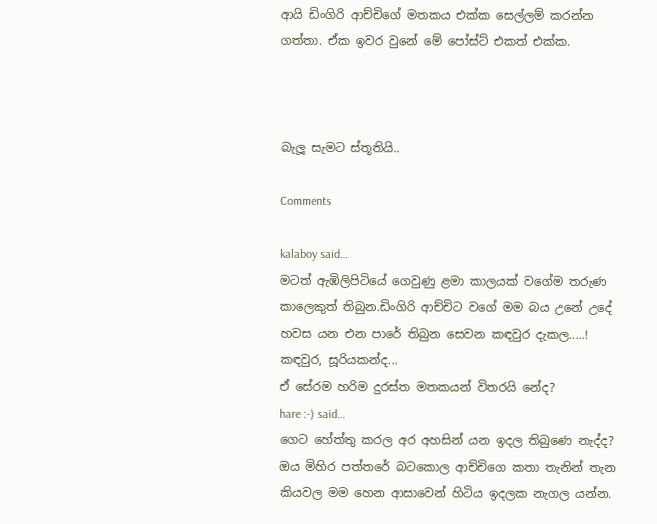ආයි ඩිංගිරි ආච්චිගේ මතකය එක්ක සෙල්ලම් කරන්න ගත්තා. ඒක ඉවර වුනේ මේ පෝස්ට් එකත් එක්ක.



බැලූ සැමට ස්තූතියි..

Comments

kalaboy said…
මටත් ඇඹිලිපිටියේ ගෙවුණු ළමා කාලයක් වගේම තරුණ කාලෙකුත් තිබුන.ඩිංගිරි ආච්චිට වගේ මම බය උනේ උදේ හවස යන එන පාරේ තිබුන සෙවන කඳවුර දැකල.....!
කඳවුර, සූරියකන්ද...
ඒ සේරම හරිම දුරස්ත මතකයන් විතරයි නේද?
hare :-) said…
ගෙට හේත්තු කරල ‍අර අහසින් යන ඉදල තිබුණෙ නැද්ද? ඔය මිහිර පත්තරේ බටකොල ආච්චිගෙ කතා තැනින් තැන කියවල මම හෙන ආසාවෙන් හිටිය ඉදලක නැගල යන්න.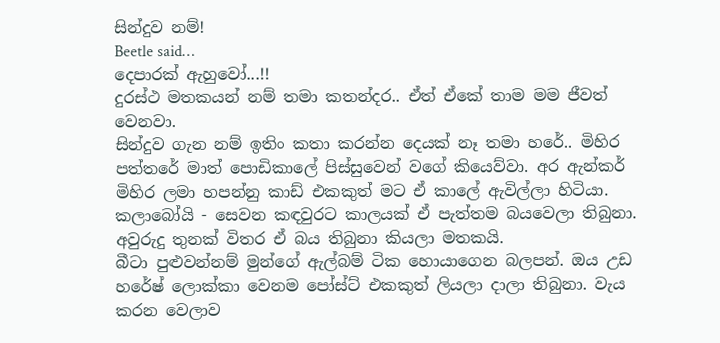සින්දුව නම්!
Beetle said…
දෙපාරක් ඇහුවෝ...!!
දුරස්ථ මතකයන් නම් තමා කතන්දර.. ඒත් ඒකේ තාම මම ජීවත් වෙනවා.
සින්දුව ගැන නම් ඉතිං කතා කරන්න දෙයක් නෑ තමා හරේ.. මිහිර පත්තරේ මාත් පොඩිකාලේ පිස්සුවෙන් වගේ කියෙව්වා. අර ඇන්කර් මිහිර ලමා හපන්නු කාඩ් එකකුත් මට ඒ කාලේ ඇවිල්ලා හිටියා.
කලාබෝයි - සෙවන කඳවුරට කාලයක් ඒ පැත්තම බයවෙලා තිබුනා. අවුරුදු තුනක් විතර ඒ බය තිබුනා කියලා මතකයි.
බීටා පුළුවන්නම් මුන්ගේ ඇල්බම් ටික හොයාගෙන බලපන්. ඔය උඩ හරේෂ් ලොක්කා වෙනම පෝස්ට් එකකුත් ලියලා දාලා තිබුනා. වැය කරන වෙලාව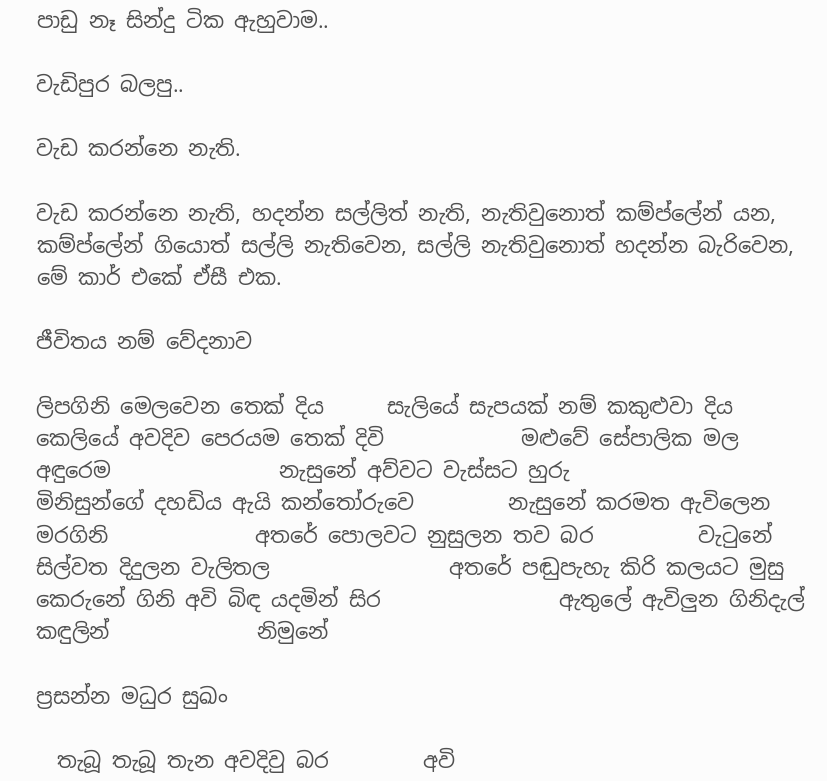පාඩු නෑ සින්දු ටික ඇහුවාම..

වැඩිපුර බලපු..

වැඩ කරන්නෙ නැති.

වැඩ කරන්නෙ නැති, හදන්න සල්ලිත් නැති, නැතිවුනොත් කම්ප්ලේන් යන,  කම්ප්ලේන් ගියොත් සල්ලි නැතිවෙන, සල්ලි නැතිවුනොත් හදන්න බැරිවෙන, මේ කාර් එකේ ඒසී එක.

ජීවිතය නම් වේදනාව

ලිපගිනි මෙලවෙන තෙක් දිය      සැලියේ සැපයක් නම් කකුළුවා දිය         කෙලියේ අවදිව පෙරයම තෙක් දිවි             මළුවේ සේපාලික මල අඳුරෙම                නැසුනේ අව්වට වැස්සට හුරු               මිනිසුන්ගේ දහඩිය ඇයි කන්තෝරුවෙ         නැසුනේ කරමත ඇවිලෙන මරගිනි              අතරේ පොලවට නුසුලන තව බර          වැටුනේ සිල්වත දිදුලන වැලිතල                 අතරේ පඬුපැහැ කිරි කලයට මුසු         කෙරුනේ ගිනි අවි බිඳ යදමින් සිර                 ඇතුලේ ඇවිලුන ගිනිදැල් කඳුලින්              නිමුනේ

ප්‍රසන්න මධුර සුඛං

  තැබූ තැබූ තැන අවදිවු බර         අවි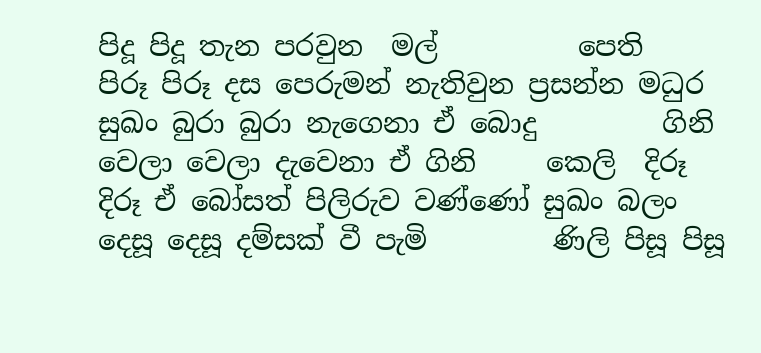පිදූ පිදූ තැන පරවුන  මල්          පෙති        පිරූ පිරූ දස පෙරුමන් නැතිවුන ප්‍රසන්න මධුර සුඛං බුරා බුරා නැගෙනා ඒ බොදු         ගිනි වෙලා වෙලා දැවෙනා ඒ ගිනි     කෙලි  දිරූ දිරූ ඒ බෝසත් පිලිරුව වණ්ණෝ සුඛං බලං දෙසූ දෙසූ දම්සක් වී පැමි         ණිලි පිසූ පිසූ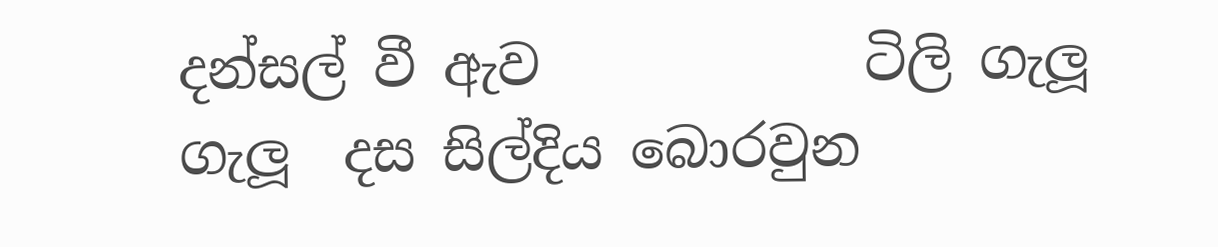දන්සල් වී ඇව            ටිලි ගැලූ ගැලූ  දස සිල්දිය බොරවුන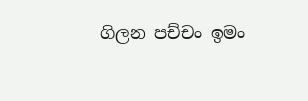ගිලන පච්චං ඉමං